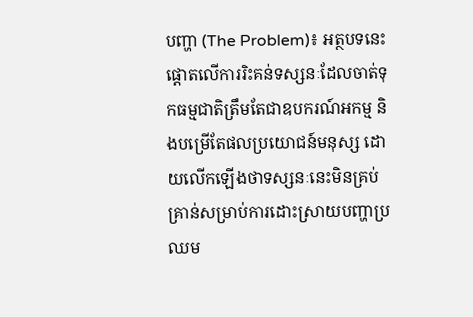បញ្ហា (The Problem)៖ អត្ថបទនេះផ្តោតលើការរិះគន់ទស្សនៈដែលចាត់ទុកធម្មជាតិត្រឹមតែជាឧបករណ៍អកម្ម និងបម្រើតែផលប្រយោជន៍មនុស្ស ដោយលើកឡើងថាទស្សនៈនេះមិនគ្រប់គ្រាន់សម្រាប់ការដោះស្រាយបញ្ហាប្រឈម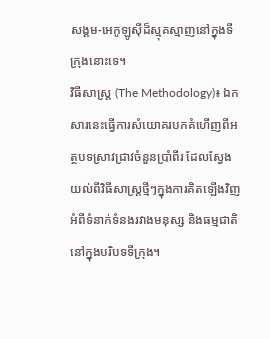សង្គម-អេកូឡូស៊ីដ៏ស្មុគស្មាញនៅក្នុងទីក្រុងនោះទេ។
វិធីសាស្ត្រ (The Methodology)៖ ឯកសារនេះធ្វើការសំយោគរបកគំហើញពីអត្ថបទស្រាវជ្រាវចំនួនប្រាំពីរ ដែលស្វែងយល់ពីវិធីសាស្រ្តថ្មីៗក្នុងការគិតឡើងវិញអំពីទំនាក់ទំនងរវាងមនុស្ស និងធម្មជាតិនៅក្នុងបរិបទទីក្រុង។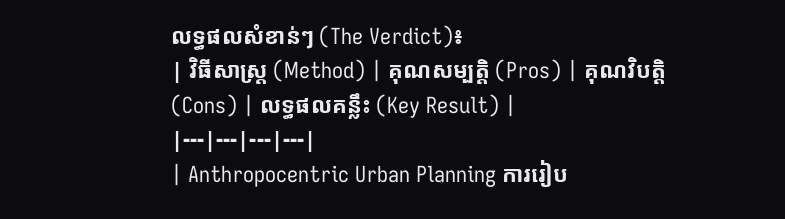លទ្ធផលសំខាន់ៗ (The Verdict)៖
| វិធីសាស្ត្រ (Method) | គុណសម្បត្តិ (Pros) | គុណវិបត្តិ (Cons) | លទ្ធផលគន្លឹះ (Key Result) |
|---|---|---|---|
| Anthropocentric Urban Planning ការរៀប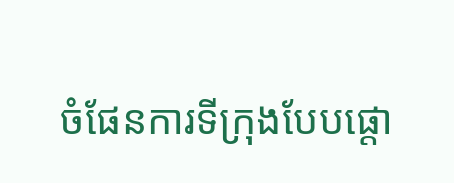ចំផែនការទីក្រុងបែបផ្តោ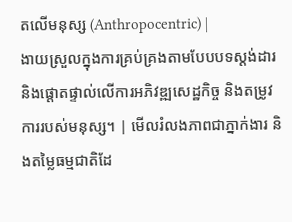តលើមនុស្ស (Anthropocentric) |
ងាយស្រួលក្នុងការគ្រប់គ្រងតាមបែបបទស្តង់ដារ និងផ្តោតផ្ទាល់លើការអភិវឌ្ឍសេដ្ឋកិច្ច និងតម្រូវការរបស់មនុស្ស។ | មើលរំលងភាពជាភ្នាក់ងារ និងតម្លៃធម្មជាតិដែ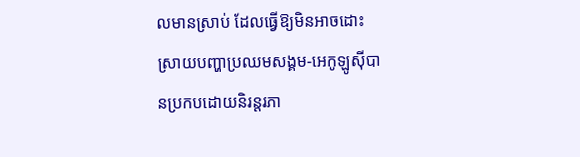លមានស្រាប់ ដែលធ្វើឱ្យមិនអាចដោះស្រាយបញ្ហាប្រឈមសង្គម-អេកូឡូស៊ីបានប្រកបដោយនិរន្តរភា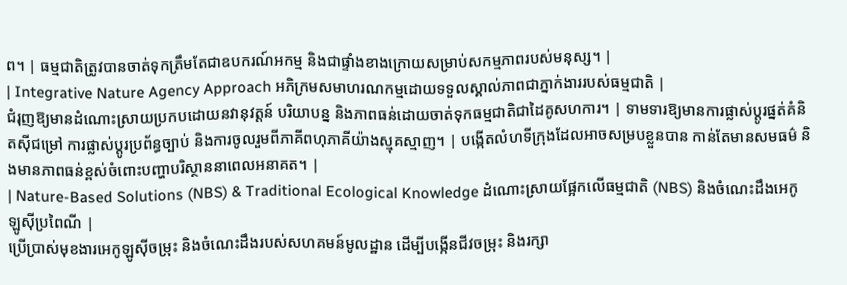ព។ | ធម្មជាតិត្រូវបានចាត់ទុកត្រឹមតែជាឧបករណ៍អកម្ម និងជាផ្ទាំងខាងក្រោយសម្រាប់សកម្មភាពរបស់មនុស្ស។ |
| Integrative Nature Agency Approach អភិក្រមសមាហរណកម្មដោយទទួលស្គាល់ភាពជាភ្នាក់ងាររបស់ធម្មជាតិ |
ជំរុញឱ្យមានដំណោះស្រាយប្រកបដោយនវានុវត្តន៍ បរិយាបន្ន និងភាពធន់ដោយចាត់ទុកធម្មជាតិជាដៃគូសហការ។ | ទាមទារឱ្យមានការផ្លាស់ប្តូរផ្នត់គំនិតស៊ីជម្រៅ ការផ្លាស់ប្តូរប្រព័ន្ធច្បាប់ និងការចូលរួមពីភាគីពហុភាគីយ៉ាងស្មុគស្មាញ។ | បង្កើតលំហទីក្រុងដែលអាចសម្របខ្លួនបាន កាន់តែមានសមធម៌ និងមានភាពធន់ខ្ពស់ចំពោះបញ្ហាបរិស្ថាននាពេលអនាគត។ |
| Nature-Based Solutions (NBS) & Traditional Ecological Knowledge ដំណោះស្រាយផ្អែកលើធម្មជាតិ (NBS) និងចំណេះដឹងអេកូឡូស៊ីប្រពៃណី |
ប្រើប្រាស់មុខងារអេកូឡូស៊ីចម្រុះ និងចំណេះដឹងរបស់សហគមន៍មូលដ្ឋាន ដើម្បីបង្កើនជីវចម្រុះ និងរក្សា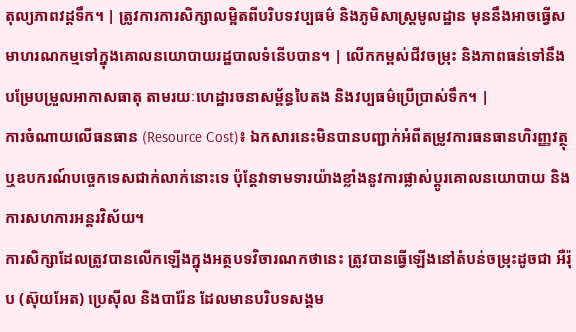តុល្យភាពវដ្តទឹក។ | ត្រូវការការសិក្សាលម្អិតពីបរិបទវប្បធម៌ និងភូមិសាស្ត្រមូលដ្ឋាន មុននឹងអាចធ្វើសមាហរណកម្មទៅក្នុងគោលនយោបាយរដ្ឋបាលទំនើបបាន។ | លើកកម្ពស់ជីវចម្រុះ និងភាពធន់ទៅនឹងបម្រែបម្រួលអាកាសធាតុ តាមរយៈហេដ្ឋារចនាសម្ព័ន្ធបៃតង និងវប្បធម៌ប្រើប្រាស់ទឹក។ |
ការចំណាយលើធនធាន (Resource Cost)៖ ឯកសារនេះមិនបានបញ្ជាក់អំពីតម្រូវការធនធានហិរញ្ញវត្ថុ ឬឧបករណ៍បច្ចេកទេសជាក់លាក់នោះទេ ប៉ុន្តែវាទាមទារយ៉ាងខ្លាំងនូវការផ្លាស់ប្តូរគោលនយោបាយ និងការសហការអន្តរវិស័យ។
ការសិក្សាដែលត្រូវបានលើកឡើងក្នុងអត្ថបទវិចារណកថានេះ ត្រូវបានធ្វើឡើងនៅតំបន់ចម្រុះដូចជា អឺរ៉ុប (ស៊ុយអែត) ប្រេស៊ីល និងបារ៉ែន ដែលមានបរិបទសង្គម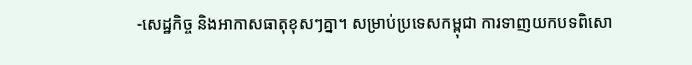-សេដ្ឋកិច្ច និងអាកាសធាតុខុសៗគ្នា។ សម្រាប់ប្រទេសកម្ពុជា ការទាញយកបទពិសោ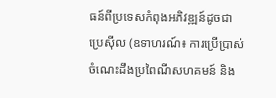ធន៍ពីប្រទេសកំពុងអភិវឌ្ឍន៍ដូចជាប្រេស៊ីល (ឧទាហរណ៍៖ ការប្រើប្រាស់ចំណេះដឹងប្រពៃណីសហគមន៍ និង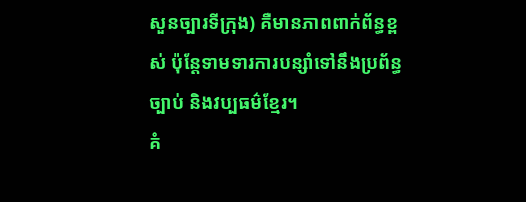សួនច្បារទីក្រុង) គឺមានភាពពាក់ព័ន្ធខ្ពស់ ប៉ុន្តែទាមទារការបន្សាំទៅនឹងប្រព័ន្ធច្បាប់ និងវប្បធម៌ខ្មែរ។
គំ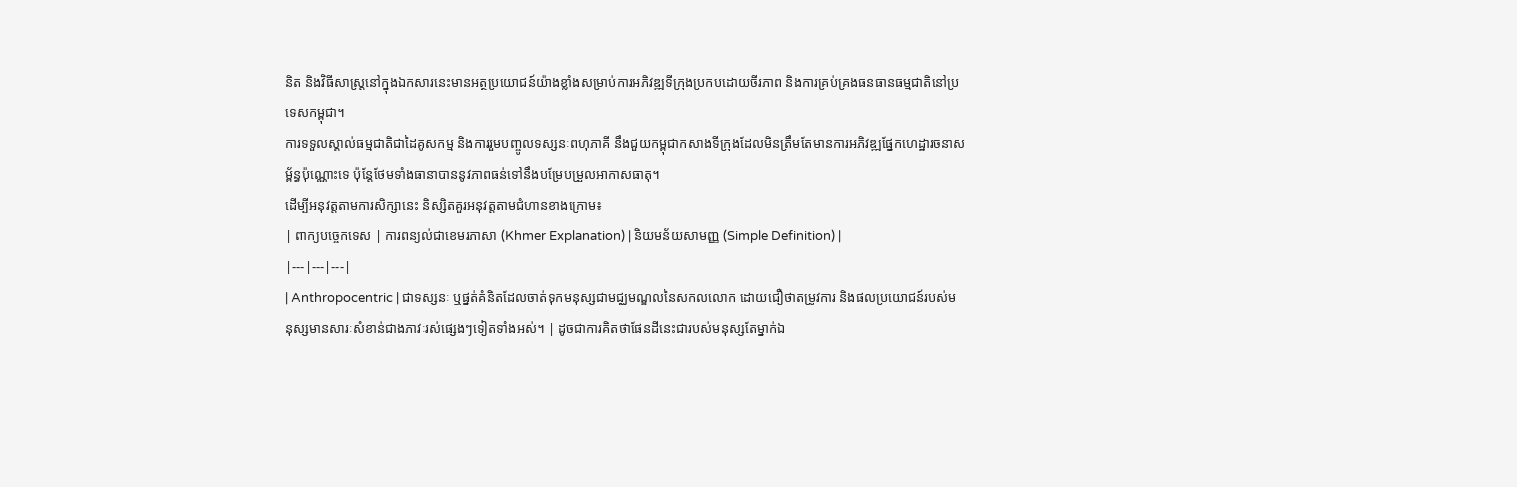និត និងវិធីសាស្ត្រនៅក្នុងឯកសារនេះមានអត្ថប្រយោជន៍យ៉ាងខ្លាំងសម្រាប់ការអភិវឌ្ឍទីក្រុងប្រកបដោយចីរភាព និងការគ្រប់គ្រងធនធានធម្មជាតិនៅប្រទេសកម្ពុជា។
ការទទួលស្គាល់ធម្មជាតិជាដៃគូសកម្ម និងការរួមបញ្ចូលទស្សនៈពហុភាគី នឹងជួយកម្ពុជាកសាងទីក្រុងដែលមិនត្រឹមតែមានការអភិវឌ្ឍផ្នែកហេដ្ឋារចនាសម្ព័ន្ធប៉ុណ្ណោះទេ ប៉ុន្តែថែមទាំងធានាបាននូវភាពធន់ទៅនឹងបម្រែបម្រួលអាកាសធាតុ។
ដើម្បីអនុវត្តតាមការសិក្សានេះ និស្សិតគួរអនុវត្តតាមជំហានខាងក្រោម៖
| ពាក្យបច្ចេកទេស | ការពន្យល់ជាខេមរភាសា (Khmer Explanation) | និយមន័យសាមញ្ញ (Simple Definition) |
|---|---|---|
| Anthropocentric | ជាទស្សនៈ ឬផ្នត់គំនិតដែលចាត់ទុកមនុស្សជាមជ្ឈមណ្ឌលនៃសកលលោក ដោយជឿថាតម្រូវការ និងផលប្រយោជន៍របស់មនុស្សមានសារៈសំខាន់ជាងភាវៈរស់ផ្សេងៗទៀតទាំងអស់។ | ដូចជាការគិតថាផែនដីនេះជារបស់មនុស្សតែម្នាក់ឯ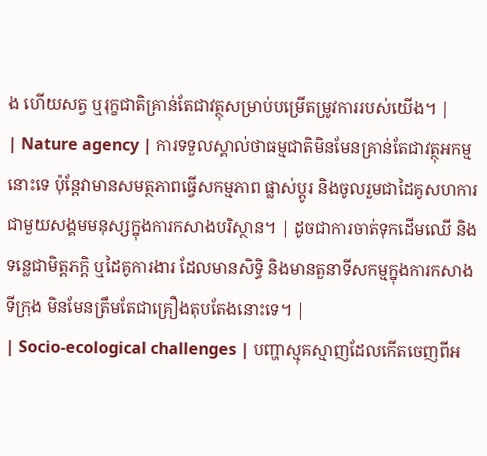ង ហើយសត្វ ឬរុក្ខជាតិគ្រាន់តែជាវត្ថុសម្រាប់បម្រើតម្រូវការរបស់យើង។ |
| Nature agency | ការទទួលស្គាល់ថាធម្មជាតិមិនមែនគ្រាន់តែជាវត្ថុអកម្មនោះទេ ប៉ុន្តែវាមានសមត្ថភាពធ្វើសកម្មភាព ផ្លាស់ប្តូរ និងចូលរួមជាដៃគូសហការជាមួយសង្គមមនុស្សក្នុងការកសាងបរិស្ថាន។ | ដូចជាការចាត់ទុកដើមឈើ និងទន្លេជាមិត្តភក្តិ ឬដៃគូការងារ ដែលមានសិទ្ធិ និងមានតួនាទីសកម្មក្នុងការកសាងទីក្រុង មិនមែនត្រឹមតែជាគ្រឿងតុបតែងនោះទេ។ |
| Socio-ecological challenges | បញ្ហាស្មុគស្មាញដែលកើតចេញពីអ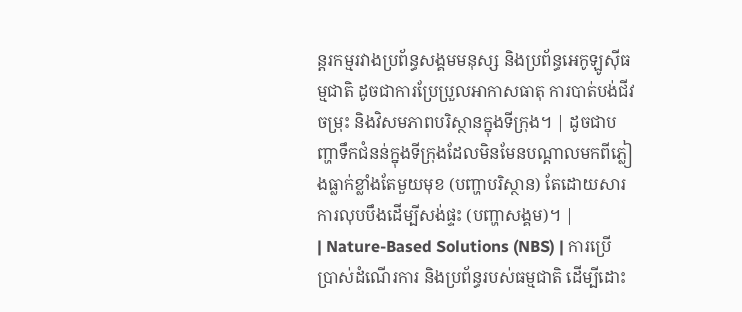ន្តរកម្មរវាងប្រព័ន្ធសង្គមមនុស្ស និងប្រព័ន្ធអេកូឡូស៊ីធម្មជាតិ ដូចជាការប្រែប្រួលអាកាសធាតុ ការបាត់បង់ជីវចម្រុះ និងវិសមភាពបរិស្ថានក្នុងទីក្រុង។ | ដូចជាបញ្ហាទឹកជំនន់ក្នុងទីក្រុងដែលមិនមែនបណ្តាលមកពីភ្លៀងធ្លាក់ខ្លាំងតែមួយមុខ (បញ្ហាបរិស្ថាន) តែដោយសារការលុបបឹងដើម្បីសង់ផ្ទះ (បញ្ហាសង្គម)។ |
| Nature-Based Solutions (NBS) | ការប្រើប្រាស់ដំណើរការ និងប្រព័ន្ធរបស់ធម្មជាតិ ដើម្បីដោះ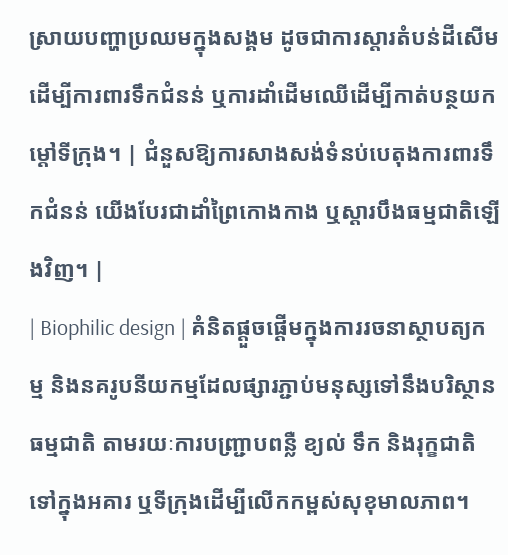ស្រាយបញ្ហាប្រឈមក្នុងសង្គម ដូចជាការស្តារតំបន់ដីសើមដើម្បីការពារទឹកជំនន់ ឬការដាំដើមឈើដើម្បីកាត់បន្ថយកម្តៅទីក្រុង។ | ជំនួសឱ្យការសាងសង់ទំនប់បេតុងការពារទឹកជំនន់ យើងបែរជាដាំព្រៃកោងកាង ឬស្តារបឹងធម្មជាតិឡើងវិញ។ |
| Biophilic design | គំនិតផ្តួចផ្តើមក្នុងការរចនាស្ថាបត្យកម្ម និងនគរូបនីយកម្មដែលផ្សារភ្ជាប់មនុស្សទៅនឹងបរិស្ថានធម្មជាតិ តាមរយៈការបញ្ជ្រាបពន្លឺ ខ្យល់ ទឹក និងរុក្ខជាតិទៅក្នុងអគារ ឬទីក្រុងដើម្បីលើកកម្ពស់សុខុមាលភាព។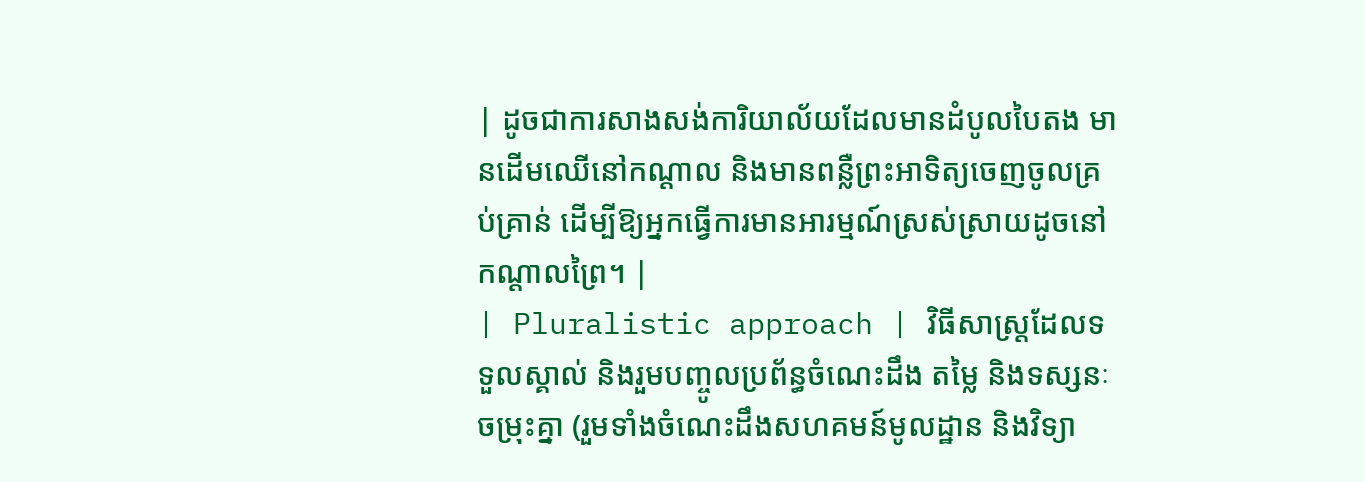| ដូចជាការសាងសង់ការិយាល័យដែលមានដំបូលបៃតង មានដើមឈើនៅកណ្តាល និងមានពន្លឺព្រះអាទិត្យចេញចូលគ្រប់គ្រាន់ ដើម្បីឱ្យអ្នកធ្វើការមានអារម្មណ៍ស្រស់ស្រាយដូចនៅកណ្តាលព្រៃ។ |
| Pluralistic approach | វិធីសាស្ត្រដែលទទួលស្គាល់ និងរួមបញ្ចូលប្រព័ន្ធចំណេះដឹង តម្លៃ និងទស្សនៈចម្រុះគ្នា (រួមទាំងចំណេះដឹងសហគមន៍មូលដ្ឋាន និងវិទ្យា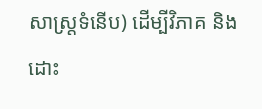សាស្ត្រទំនើប) ដើម្បីវិភាគ និងដោះ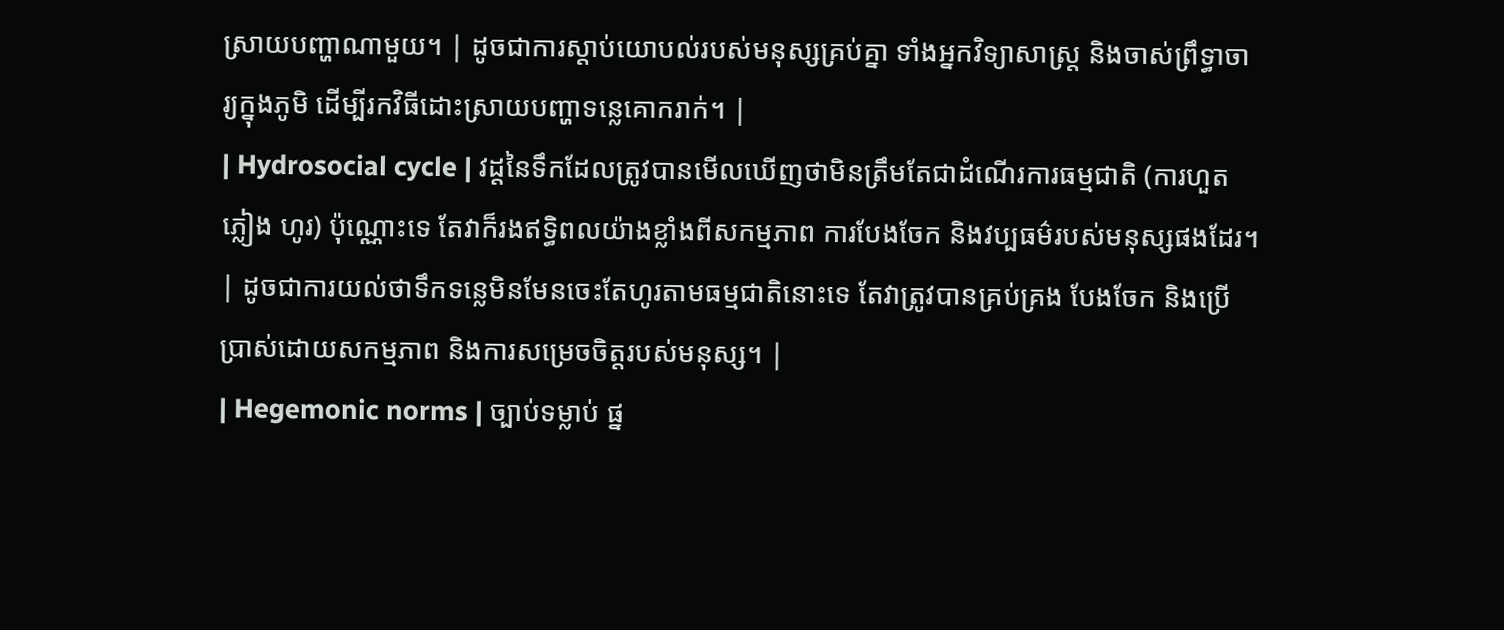ស្រាយបញ្ហាណាមួយ។ | ដូចជាការស្តាប់យោបល់របស់មនុស្សគ្រប់គ្នា ទាំងអ្នកវិទ្យាសាស្ត្រ និងចាស់ព្រឹទ្ធាចារ្យក្នុងភូមិ ដើម្បីរកវិធីដោះស្រាយបញ្ហាទន្លេគោករាក់។ |
| Hydrosocial cycle | វដ្តនៃទឹកដែលត្រូវបានមើលឃើញថាមិនត្រឹមតែជាដំណើរការធម្មជាតិ (ការហួត ភ្លៀង ហូរ) ប៉ុណ្ណោះទេ តែវាក៏រងឥទ្ធិពលយ៉ាងខ្លាំងពីសកម្មភាព ការបែងចែក និងវប្បធម៌របស់មនុស្សផងដែរ។ | ដូចជាការយល់ថាទឹកទន្លេមិនមែនចេះតែហូរតាមធម្មជាតិនោះទេ តែវាត្រូវបានគ្រប់គ្រង បែងចែក និងប្រើប្រាស់ដោយសកម្មភាព និងការសម្រេចចិត្តរបស់មនុស្ស។ |
| Hegemonic norms | ច្បាប់ទម្លាប់ ផ្ន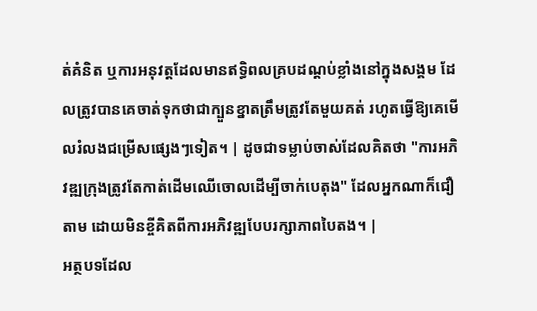ត់គំនិត ឬការអនុវត្តដែលមានឥទ្ធិពលគ្របដណ្តប់ខ្លាំងនៅក្នុងសង្គម ដែលត្រូវបានគេចាត់ទុកថាជាក្បួនខ្នាតត្រឹមត្រូវតែមួយគត់ រហូតធ្វើឱ្យគេមើលរំលងជម្រើសផ្សេងៗទៀត។ | ដូចជាទម្លាប់ចាស់ដែលគិតថា "ការអភិវឌ្ឍក្រុងត្រូវតែកាត់ដើមឈើចោលដើម្បីចាក់បេតុង" ដែលអ្នកណាក៏ជឿតាម ដោយមិនខ្ចីគិតពីការអភិវឌ្ឍបែបរក្សាភាពបៃតង។ |
អត្ថបទដែល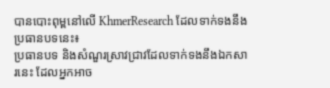បានបោះពុម្ពនៅលើ KhmerResearch ដែលទាក់ទងនឹងប្រធានបទនេះ៖
ប្រធានបទ និងសំណួរស្រាវជ្រាវដែលទាក់ទងនឹងឯកសារនេះ ដែលអ្នកអាច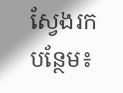ស្វែងរកបន្ថែម៖